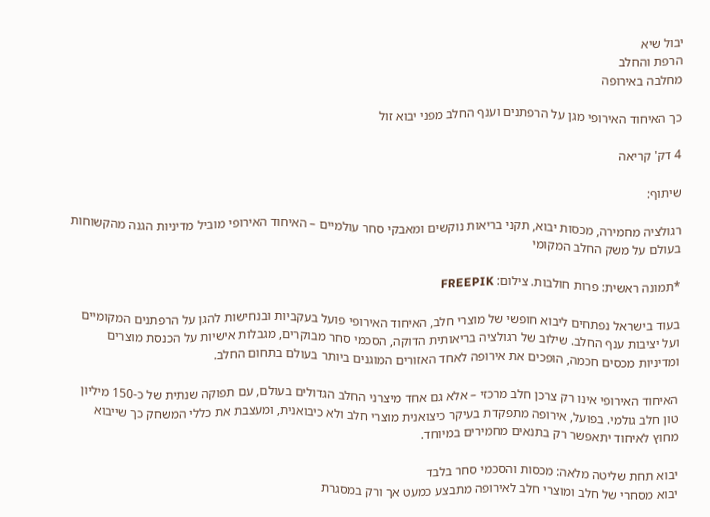יבול שיא
הרפת והחלב
מחלבה באירופה

כך האיחוד האירופי מגן על הרפתנים וענף החלב מפני יבוא זול

4 דק' קריאה

שיתוף:

רגולציה מחמירה, מכסות יבוא, תקני בריאות נוקשים ומאבקי סחר עולמיים – האיחוד האירופי מוביל מדיניות הגנה מהקשוחות בעולם על משק החלב המקומי

*תמונה ראשית: פרות חולבות. צילום: FREEPIK

בעוד בישראל נפתחים ליבוא חופשי של מוצרי חלב, האיחוד האירופי פועל בעקביות ובנחישות להגן על הרפתנים המקומיים ועל יציבות ענף החלב. שילוב של רגולציה בריאותית הדוקה, הסכמי סחר מבוקרים, מגבלות אישיות על הכנסת מוצרים ומדיניות מכסים חכמה, הופכים את אירופה לאחד האזורים המוגנים ביותר בעולם בתחום החלב.

האיחוד האירופי אינו רק צרכן חלב מרכזי – אלא גם אחד מיצרני החלב הגדולים בעולם, עם תפוקה שנתית של כ-150 מיליון טון חלב גולמי. בפועל, אירופה מתפקדת בעיקר כיצואנית מוצרי חלב ולא כיבואנית, ומעצבת את כללי המשחק כך שייבוא מחוץ לאיחוד יתאפשר רק בתנאים מחמירים במיוחד.

יבוא תחת שליטה מלאה: מכסות והסכמי סחר בלבד
יבוא מסחרי של חלב ומוצרי חלב לאירופה מתבצע כמעט אך ורק במסגרת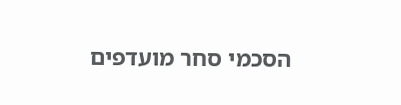הסכמי סחר מועדפים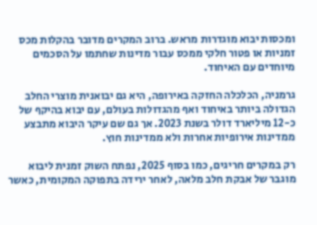ומכסות יבוא מוגדרות מראש. ברוב המקרים מדובר בהקלות מכס זמניות או פטור חלקי ממכס עבור מדינות שחתמו על הסכמים מיוחדים עם האיחוד.

גרמניה, הכלכלה החזקה באירופה, היא גם יבואנית מוצרי החלב הגדולה ביותר באיחוד ואף מהגדולות בעולם, עם יבוא בהיקף של כ-12 מיליארד דולר בשנת 2023. אך גם שם עיקר היבוא מתבצע ממדינות אירופיות אחרות ולא ממדינות חוץ.

רק במקרים חריגים, כמו בסוף 2025, נפתח השוק זמנית ליבוא מוגבר של אבקת חלב מלאה, לאחר ירידה בתפוקה המקומית, כאשר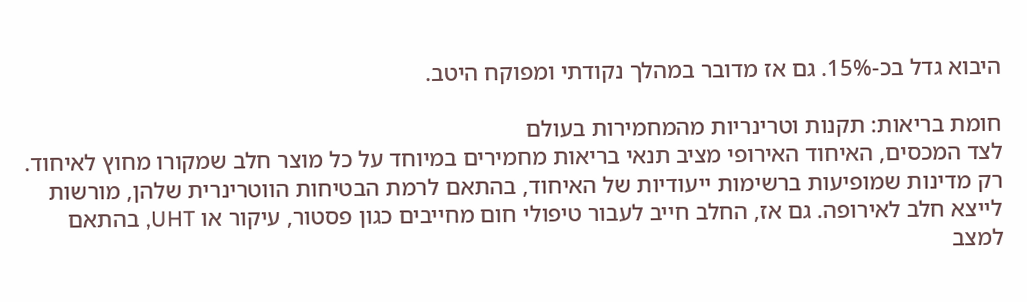היבוא גדל בכ-15%. גם אז מדובר במהלך נקודתי ומפוקח היטב.

חומת בריאות: תקנות וטרינריות מהמחמירות בעולם
לצד המכסים, האיחוד האירופי מציב תנאי בריאות מחמירים במיוחד על כל מוצר חלב שמקורו מחוץ לאיחוד.
רק מדינות שמופיעות ברשימות ייעודיות של האיחוד, בהתאם לרמת הבטיחות הווטרינרית שלהן, מורשות לייצא חלב לאירופה. גם אז, החלב חייב לעבור טיפולי חום מחייבים כגון פסטור, עיקור או UHT, בהתאם למצב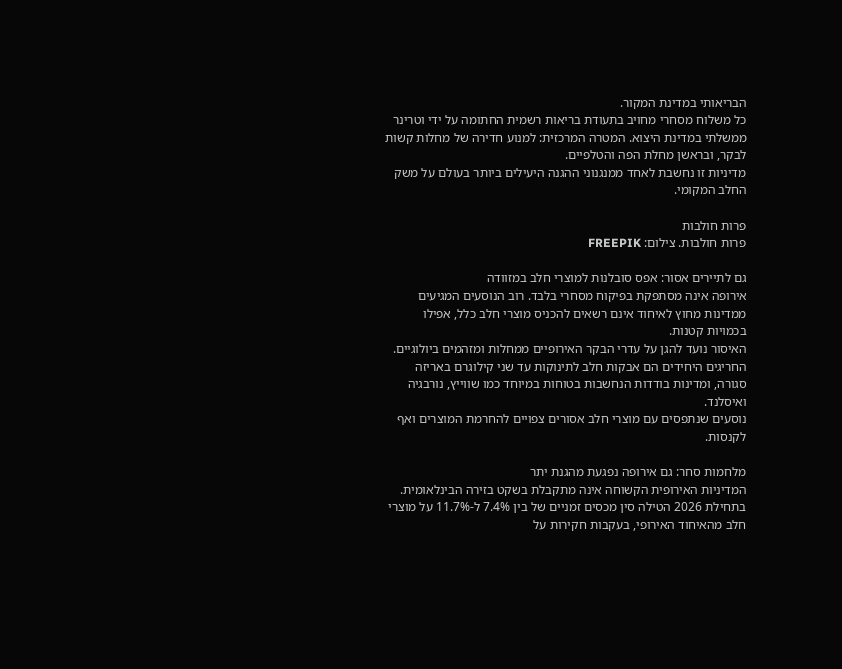הבריאותי במדינת המקור.
כל משלוח מסחרי מחויב בתעודת בריאות רשמית החתומה על ידי וטרינר ממשלתי במדינת היצוא. המטרה המרכזית: למנוע חדירה של מחלות קשות לבקר, ובראשן מחלת הפה והטלפיים.
מדיניות זו נחשבת לאחד ממנגנוני ההגנה היעילים ביותר בעולם על משק החלב המקומי.

פרות חולבות
פרות חולבות. צילום: FREEPIK

גם לתיירים אסור: אפס סובלנות למוצרי חלב במזוודה
אירופה אינה מסתפקת בפיקוח מסחרי בלבד. רוב הנוסעים המגיעים ממדינות מחוץ לאיחוד אינם רשאים להכניס מוצרי חלב כלל, אפילו בכמויות קטנות.
האיסור נועד להגן על עדרי הבקר האירופיים ממחלות ומזהמים ביולוגיים. החריגים היחידים הם אבקות חלב לתינוקות עד שני קילוגרם באריזה סגורה, ומדינות בודדות הנחשבות בטוחות במיוחד כמו שווייץ, נורבגיה ואיסלנד.
נוסעים שנתפסים עם מוצרי חלב אסורים צפויים להחרמת המוצרים ואף לקנסות.

מלחמות סחר: גם אירופה נפגעת מהגנת יתר
המדיניות האירופית הקשוחה אינה מתקבלת בשקט בזירה הבינלאומית. בתחילת 2026 הטילה סין מכסים זמניים של בין 7.4% ל-11.7% על מוצרי חלב מהאיחוד האירופי, בעקבות חקירות על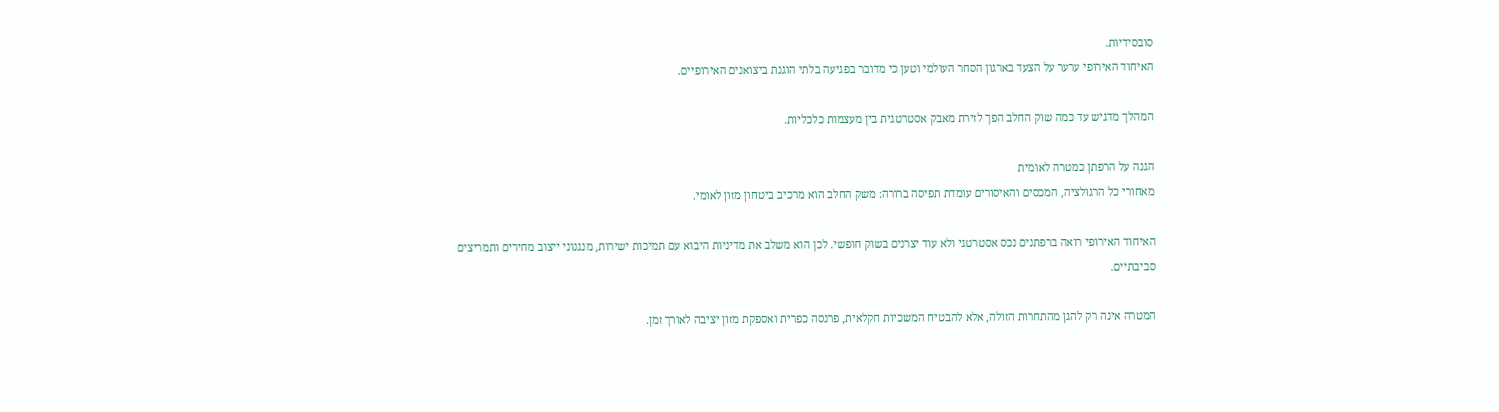סובסידיות.
האיחוד האירופי ערער על הצעד בארגון הסחר העולמי וטען כי מדובר בפגיעה בלתי הוגנת ביצואנים האירופיים.

המהלך מדגיש עד כמה שוק החלב הפך לזירת מאבק אסטרטגית בין מעצמות כלכליות.

הגנה על הרפתן כמטרה לאומית
מאחורי כל הרגולציה, המכסים והאיסורים עומדת תפיסה ברורה: משק החלב הוא מרכיב ביטחון מזון לאומי.

האיחוד האירופי רואה ברפתנים נכס אסטרטגי ולא עוד יצרנים בשוק חופשי. לכן הוא משלב את מדיניות היבוא עם תמיכות ישירות, מנגנוני ייצוב מחירים ותמריצים סביבתיים.

המטרה אינה רק להגן מהתחרות הזולה, אלא להבטיח המשכיות חקלאית, פרנסה כפרית ואספקת מזון יציבה לאורך זמן.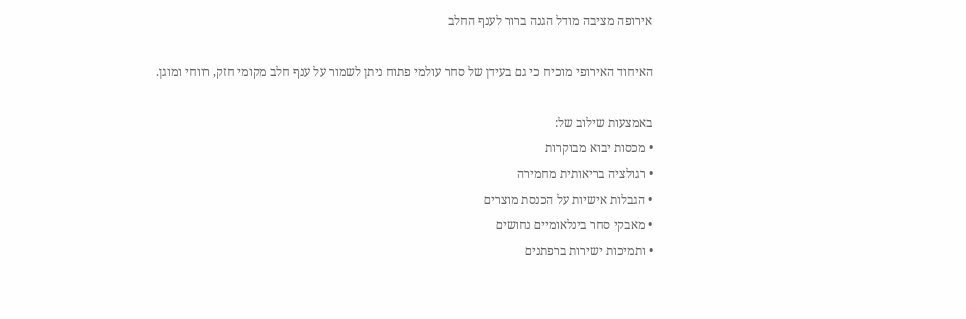אירופה מציבה מודל הגנה ברור לענף החלב

האיחוד האירופי מוכיח כי גם בעידן של סחר עולמי פתוח ניתן לשמור על ענף חלב מקומי חזק, רווחי ומוגן.

באמצעות שילוב של:
• מכסות יבוא מבוקרות
• רגולציה בריאותית מחמירה
• הגבלות אישיות על הכנסת מוצרים
• מאבקי סחר בינלאומיים נחושים
• ותמיכות ישירות ברפתנים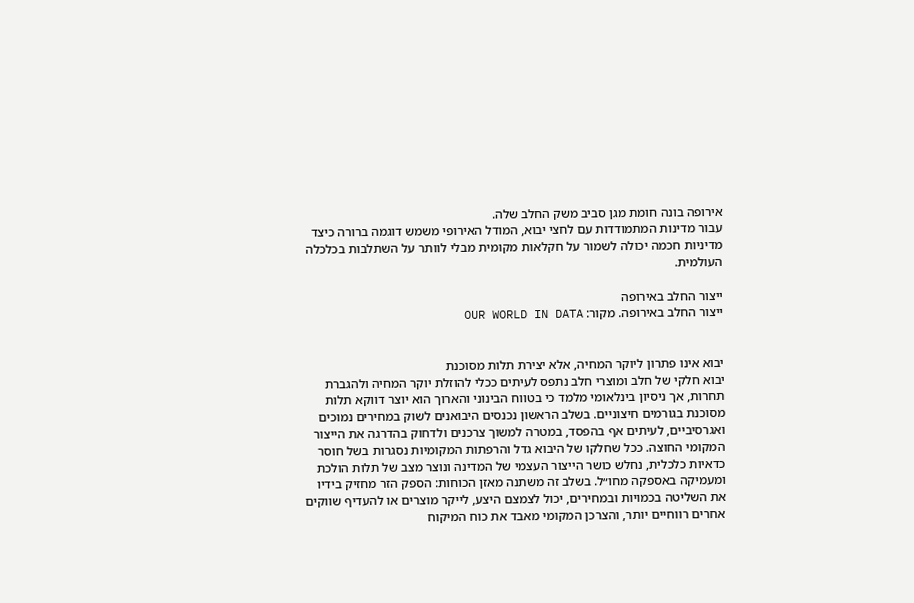אירופה בונה חומת מגן סביב משק החלב שלה.
עבור מדינות המתמודדות עם לחצי יבוא, המודל האירופי משמש דוגמה ברורה כיצד מדיניות חכמה יכולה לשמור על חקלאות מקומית מבלי לוותר על השתלבות בכלכלה העולמית.

ייצור החלב באירופה
ייצור החלב באירופה. מקור: OUR WORLD IN DATA


יבוא אינו פתרון ליוקר המחיה, אלא יצירת תלות מסוכנת
יבוא חלקי של חלב ומוצרי חלב נתפס לעיתים ככלי להוזלת יוקר המחיה ולהגברת תחרות, אך ניסיון בינלאומי מלמד כי בטווח הבינוני והארוך הוא יוצר דווקא תלות מסוכנת בגורמים חיצוניים. בשלב הראשון נכנסים היבואנים לשוק במחירים נמוכים ואגרסיביים, לעיתים אף בהפסד, במטרה למשוך צרכנים ולדחוק בהדרגה את הייצור המקומי החוצה. ככל שחלקו של היבוא גדל והרפתות המקומיות נסגרות בשל חוסר כדאיות כלכלית, נחלש כושר הייצור העצמי של המדינה ונוצר מצב של תלות הולכת ומעמיקה באספקה מחו״ל. בשלב זה משתנה מאזן הכוחות: הספק הזר מחזיק בידיו את השליטה בכמויות ובמחירים, יכול לצמצם היצע, לייקר מוצרים או להעדיף שווקים אחרים רווחיים יותר, והצרכן המקומי מאבד את כוח המיקוח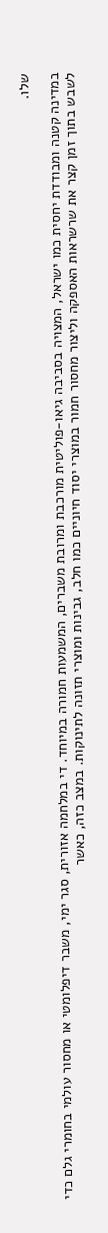שלו.

במדינה קטנה ומבודדת יחסית כמו ישראל, המצויה בסביבה גיאו-פוליטית מורכבת ומרובת משברים, המשמעות חמורה במיוחד. די במלחמה אזורית, סגר ימי, משבר דיפלומטי או מחסור עולמי בחומרי גלם כדי לשבש בתוך זמן קצר את שרשראות האספקה וליצור מחסור חמור במוצרי יסוד חיוניים כמו חלב, גבינות ומוצרי תזונה לתינוקות. במצב כזה, כאשר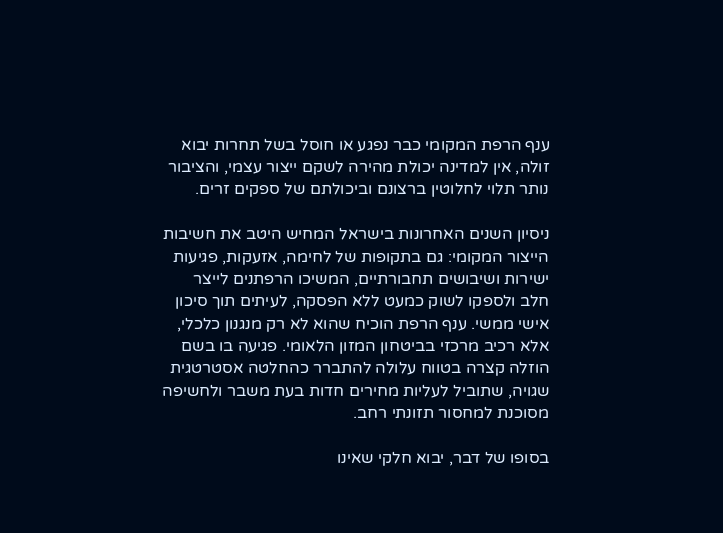ענף הרפת המקומי כבר נפגע או חוסל בשל תחרות יבוא זולה, אין למדינה יכולת מהירה לשקם ייצור עצמי, והציבור נותר תלוי לחלוטין ברצונם וביכולתם של ספקים זרים.

ניסיון השנים האחרונות בישראל המחיש היטב את חשיבות הייצור המקומי: גם בתקופות של לחימה, אזעקות, פגיעות ישירות ושיבושים תחבורתיים, המשיכו הרפתנים לייצר חלב ולספקו לשוק כמעט ללא הפסקה, לעיתים תוך סיכון אישי ממשי. ענף הרפת הוכיח שהוא לא רק מנגנון כלכלי, אלא רכיב מרכזי בביטחון המזון הלאומי. פגיעה בו בשם הוזלה קצרה בטווח עלולה להתברר כהחלטה אסטרטגית שגויה, שתוביל לעליות מחירים חדות בעת משבר ולחשיפה מסוכנת למחסור תזונתי רחב.

בסופו של דבר, יבוא חלקי שאינו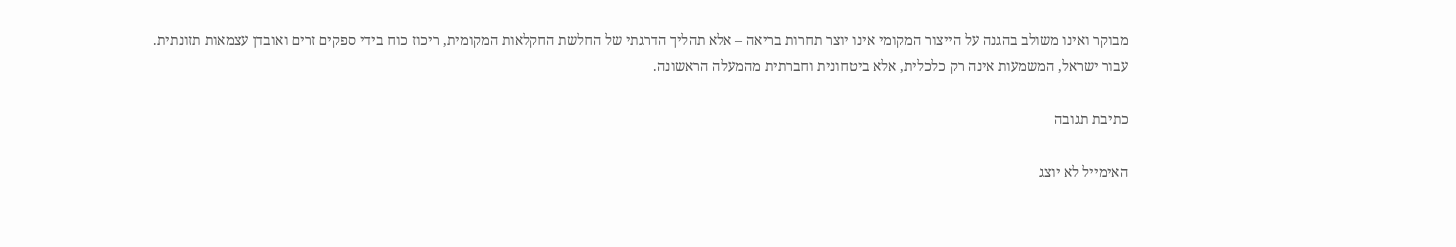מבוקר ואינו משולב בהגנה על הייצור המקומי אינו יוצר תחרות בריאה – אלא תהליך הדרגתי של החלשת החקלאות המקומית, ריכוז כוח בידי ספקים זרים ואובדן עצמאות תזונתית. עבור ישראל, המשמעות אינה רק כלכלית, אלא ביטחונית וחברתית מהמעלה הראשונה.

כתיבת תגובה

האימייל לא יוצג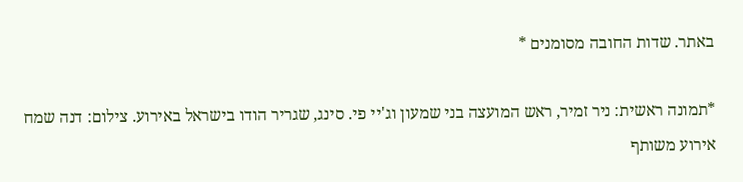באתר. שדות החובה מסומנים *

*תמונה ראשית: ניר זמיר, ראש המועצה בני שמעון וג'יי פי. סינג, שגריר הודו בישראל באירוע. צילום: דנה שמח אירוע משותף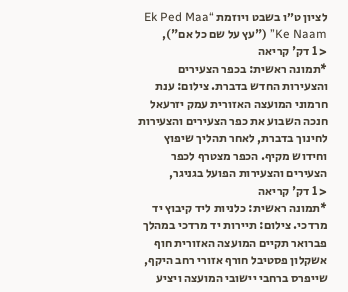לציון ט״ו בשבט ויוזמת “Ek Ped Maa Ke Naam” ("עץ על שם כל אם"),
< 1 דק' קריאה
*תמונה ראשית: בכפר הצעירים והצעירות החדש בדברת. צילום: ענת חרמוני המועצה האזורית עמק יזרעאל חנכה השבוע את כפר הצעירים והצעירות לחינוך בדברת, לאחר תהליך שיפוץ וחידוש מקיף. הכפר מצטרף לכפר הצעירים והצעירות הפועל בגניגר,
< 1 דק' קריאה
*תמונה ראשית: כלניות ליד קיבוץ יד מרדכי. צילום: תיירות יד מרדכי במהלך פברואר תקיים המועצה האזורית חוף אשקלון פסטיבל חורף אזורי רחב היקף, שייפרס ברחבי יישובי המועצה ויציע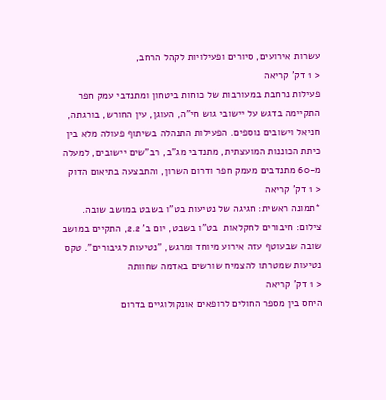עשרות אירועים, סיורים ופעילויות לקהל הרחב,
< 1 דק' קריאה
פעילות נרחבת במעורבות של כוחות ביטחון ומתנדבי עמק חפר התקיימה בדגש על יישובי גוש חי"ה, העוגן, עין החורש, בורגתה, חניאל וישובים נוספים. הפעילות התנהלה בשיתוף פעולה מלא בין כיתת הכוננות המועצתית, מתנדבי מג"ב, רב"שים יישובים, למעלה מ-60 מתנדבים מעמק חפר ודרום השרון, והתבצעה בתיאום הדוק
< 1 דק' קריאה
*תמונה ראשית: חגיגה של נטיעות בט"ו בשבט במושב שובה. צילום: חיבורים לחקלאות  בט"ו בשבט, יום ב' 2.2, התקיים במושב שובה שבעוטף עזה אירוע מיוחד ומרגש, "נטיעות לגיבורים". טקס נטיעות שמטרתו להצמיח שורשים באדמה שחוותה
< 1 דק' קריאה
היחס בין מספר החולים לרופאים אונקולוגיים בדרום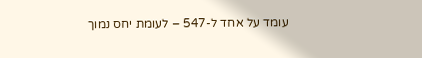עומד על אחד ל-547 – לעומת יחס נמוך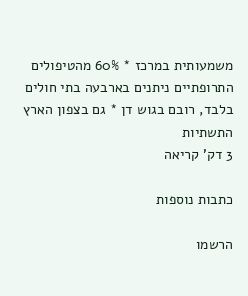משמעותית במרכז * 60% מהטיפולים התרופתיים ניתנים בארבעה בתי חולים בלבד, רובם בגוש דן * גם בצפון הארץ התשתיות
3 דק' קריאה

כתבות נוספות

הרשמו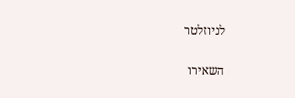לניוזלטר

השאירו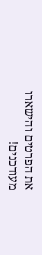את הפרטים והישארו מעודכנים!